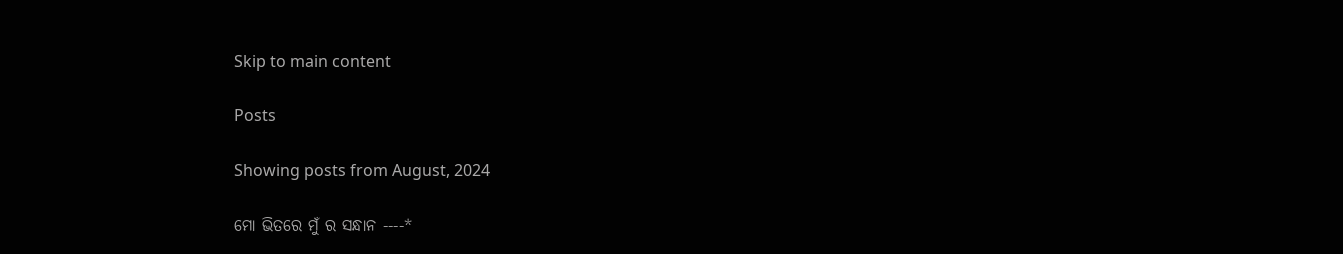Skip to main content

Posts

Showing posts from August, 2024

ମୋ ଭିତରେ ମୁଁ ର ସନ୍ଧାନ ----*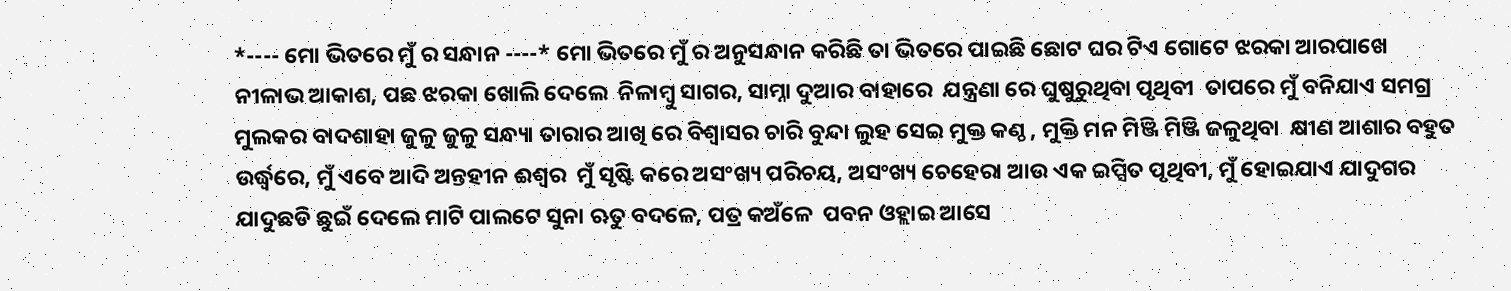*---- ମୋ ଭିତରେ ମୁଁ ର ସନ୍ଧାନ ----* ମୋ ଭିତରେ ମୁଁ ର ଅନୁସନ୍ଧାନ କରିଛି ତା ଭିତରେ ପାଇଛି ଛୋଟ ଘର ଟିଏ ଗୋଟେ ଝରକା ଆରପାଖେ ନୀଳାଭ ଆକାଶ, ପଛ ଝରକା ଖୋଲି ଦେଲେ  ନିଳାମ୍ବୁ ସାଗର, ସାମ୍ନା ଦୁଆର ବାହାରେ  ଯନ୍ତ୍ରଣା ରେ ଘୁଷୁରୁଥିବା ପୃଥିବୀ  ତାପରେ ମୁଁ ବନିଯାଏ ସମଗ୍ର ମୁଲକର ବାଦଶାହା ଜୁଳୁ ଜୁଳୁ ସନ୍ଧ୍ୟା ତାରାର ଆଖି ରେ ବିଶ୍ବାସର ଚାରି ବୁନ୍ଦା ଲୁହ ସେଇ ମୁକ୍ତ କଣ୍ଠ , ମୁକ୍ତି ମନ ମିଞ୍ଜି ମିଞ୍ଜି ଜଳୁଥିବା  କ୍ଷୀଣ ଆଶାର ବହୁତ ଉର୍ଦ୍ଧ୍ବରେ, ମୁଁ ଏବେ ଆଦି ଅନ୍ତହୀନ ଈଶ୍ୱର  ମୁଁ ସୃଷ୍ଟି କରେ ଅସଂଖ୍ୟ ପରିଚୟ, ଅସଂଖ୍ୟ ଚେହେରା ଆଉ ଏକ ଇପ୍ସିତ ପୃଥିବୀ, ମୁଁ ହୋଇଯାଏ ଯାଦୁଗର ଯାଦୁଛଡି ଛୁଇଁ ଦେଲେ ମାଟି ପାଲଟେ ସୁନା ଋତୁ ବଦଳେ, ପତ୍ର କଅଁଳେ  ପବନ ଓହ୍ଲାଇ ଆସେ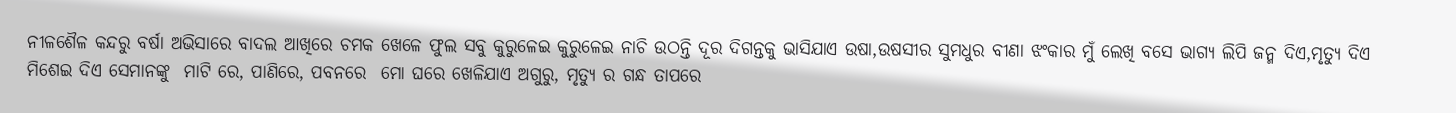ନୀଳଶୈଳ କନ୍ଦରୁ ବର୍ଷା ଅଭିସାରେ ବାଦଲ ଆଖିରେ ଚମକ ଖେଳେ ଫୁଲ ସବୁ କୁରୁଳେଇ କୁରୁଳେଇ ନାଚି ଉଠନ୍ତି ଦୂର ଦିଗନ୍ତକୁ ଭାସିଯାଏ ଉଷା,ଉଷସୀର ସୁମଧୁର ବୀଣା ଝଂକାର ମୁଁ ଲେଖି ବସେ ଭାଗ୍ୟ ଲିପି ଜନ୍ମ ଦିଏ,ମୃତ୍ୟୁ ଦିଏ ମିଶେଇ ଦିଏ ସେମାନଙ୍କୁ  ମାଟି ରେ, ପାଣିରେ, ପବନରେ  ମୋ ଘରେ ଖେଳିଯାଏ ଅଗୁରୁ, ମୃତ୍ୟୁ ର ଗନ୍ଧ ତାପରେ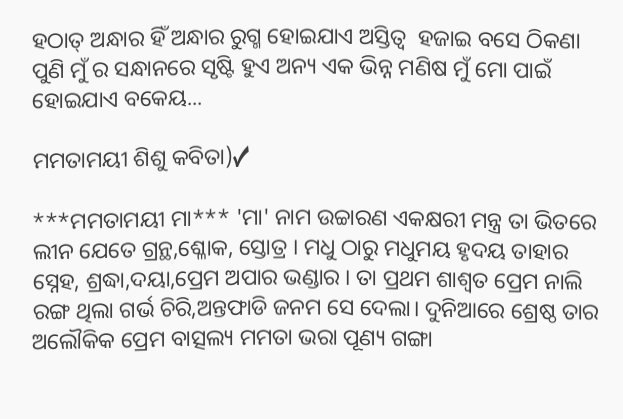ହଠାତ୍ ଅନ୍ଧାର ହିଁ ଅନ୍ଧାର ରୁଗ୍ମ ହୋଇଯାଏ ଅସ୍ତିତ୍ବ  ହଜାଇ ବସେ ଠିକଣା ପୁଣି ମୁଁ ର ସନ୍ଧାନରେ ସୃଷ୍ଟି ହୁଏ ଅନ୍ୟ ଏକ ଭିନ୍ନ ମଣିଷ ମୁଁ ମୋ ପାଇଁ ହୋଇଯାଏ ବକେୟ...

ମମତାମୟୀ ଶିଶୁ କବିତା)✓

***ମମତାମୟୀ ମା*** 'ମା' ନାମ ଉଚ୍ଚାରଣ ଏକକ୍ଷରୀ ମନ୍ତ୍ର ତା ଭିତରେ ଲୀନ ଯେତେ ଗ୍ରନ୍ଥ,ଶ୍ଳୋକ, ସ୍ତୋତ୍ର । ମଧୁ ଠାରୁ ମଧୁମୟ ହୃଦୟ ତାହାର ସ୍ନେହ, ଶ୍ରଦ୍ଧା,ଦୟା,ପ୍ରେମ ଅପାର ଭଣ୍ଡାର । ତା ପ୍ରଥମ ଶାଶ୍ଵତ ପ୍ରେମ ନାଲି ରଙ୍ଗ ଥିଲା ଗର୍ଭ ଚିରି,ଅନ୍ତଫାଡି ଜନମ ସେ ଦେଲା। ଦୁନିଆରେ ଶ୍ରେଷ୍ଠ ତାର ଅଲୌକିକ ପ୍ରେମ ବାତ୍ସଲ୍ୟ ମମତା ଭରା ପୂଣ୍ୟ ଗଙ୍ଗା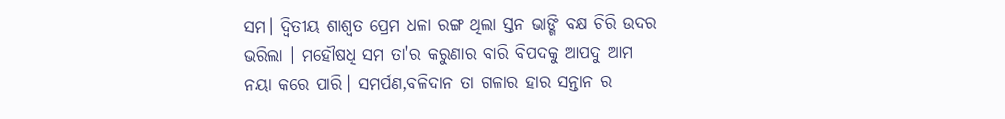ସମ। ଦ୍ବିତୀୟ ଶାଶ୍ଵତ ପ୍ରେମ ଧଳା ରଙ୍ଗ ଥିଲା ସ୍ତନ ଭାଙ୍ଗି ବକ୍ଷ ଚିରି ଉଦର ଭରିଲା । ମହୌଷଧି ସମ ତା'ର କରୁଣାର ବାରି ବିପଦକୁ ଆପଦୁ ଆମ ନୟା କରେ ପାରି। ସମର୍ପଣ,ବଳିଦାନ ତା ଗଳାର ହାର ସନ୍ତାନ ର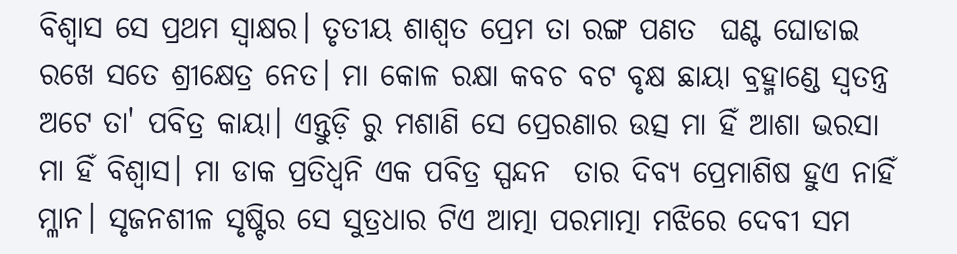ବିଶ୍ବାସ ସେ ପ୍ରଥମ ସ୍ବାକ୍ଷର। ତୃତୀୟ ଶାଶ୍ଵତ ପ୍ରେମ ତା ରଙ୍ଗ ପଣତ  ଘଣ୍ଟ ଘୋଡାଇ ରଖେ ସତେ ଶ୍ରୀକ୍ଷେତ୍ର ନେତ। ମା କୋଳ ରକ୍ଷା କବଚ ବଟ ବୃକ୍ଷ ଛାୟା ବ୍ରହ୍ମାଣ୍ଡେ ସ୍ବତନ୍ତ୍ର ଅଟେ ତା' ପବିତ୍ର କାୟା। ଏନ୍ତୁଡ଼ି ରୁ ମଶାଣି ସେ ପ୍ରେରଣାର ଉତ୍ସ ମା ହିଁ ଆଶା ଭରସା ମା ହିଁ ବିଶ୍ଵାସ। ମା ଡାକ ପ୍ରତିଧ୍ଵନି ଏକ ପବିତ୍ର ସ୍ପନ୍ଦନ  ତାର ଦିବ୍ୟ ପ୍ରେମାଶିଷ ହୁଏ ନାହିଁ ମ୍ଳାନ। ସୃଜନଶୀଳ ସୃଷ୍ଟିର ସେ ସୁତ୍ରଧାର ଟିଏ ଆତ୍ମା ପରମାତ୍ମା ମଝିରେ ଦେବୀ ସମ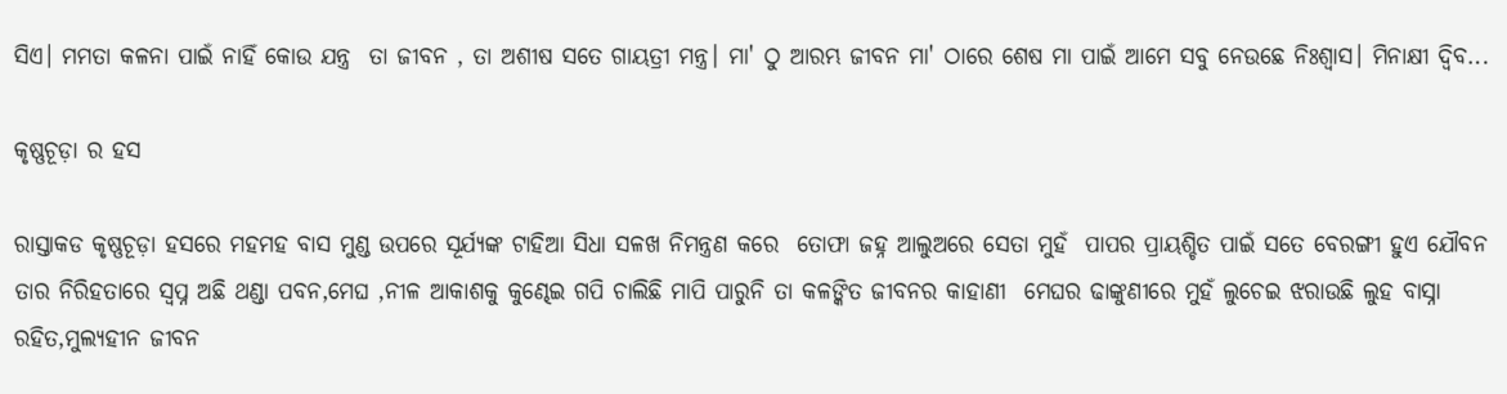ସିଏ। ମମତା କଳନା ପାଇଁ ନାହିଁ କୋଉ ଯନ୍ତ୍ର  ତା ଜୀବନ , ତା ଅଶୀଷ ସତେ ଗାୟତ୍ରୀ ମନ୍ତ୍ର। ମା' ଠୁ ଆରମ୍ଭ ଜୀବନ ମା' ଠାରେ ଶେଷ ମା ପାଇଁ ଆମେ ସବୁ ନେଉଛେ ନିଃଶ୍ୱାସ। ମିନାକ୍ଷୀ ଦ୍ବିବ...

କୃଷ୍ଣଚୂଡ଼ା ର ହସ

ରାସ୍ତାକଡ କୃଷ୍ଣଚୂଡ଼ା ହସରେ ମହମହ ବାସ ମୁଣ୍ଡ ଉପରେ ସୂର୍ଯ୍ୟଙ୍କ ଟାହିଆ ସିଧା ସଳଖ ନିମନ୍ତ୍ରଣ କରେ  ତୋଫା ଜହ୍ନ ଆଲୁଅରେ ସେତା ମୁହଁ  ପାପର ପ୍ରାୟଶ୍ଚିତ ପାଇଁ ସତେ ବେରଙ୍ଗୀ ହୁଏ ଯୌବନ  ତାର ନିରିହତାରେ ସ୍ବପ୍ନ ଅଛି ଥଣ୍ଡା ପବନ,ମେଘ ,ନୀଳ ଆକାଶକୁ କୁଣ୍ଢେଇ ଗପି ଚାଲିଛି ମାପି ପାରୁନି ତା କଳଙ୍କିତ ଜୀବନର କାହାଣୀ  ମେଘର ଢାଙ୍କୁଣୀରେ ମୁହଁ ଲୁଚେଇ ଝରାଉଛି ଲୁହ ବାସ୍ନା ରହିତ,ମୁଲ୍ୟହୀନ ଜୀବନ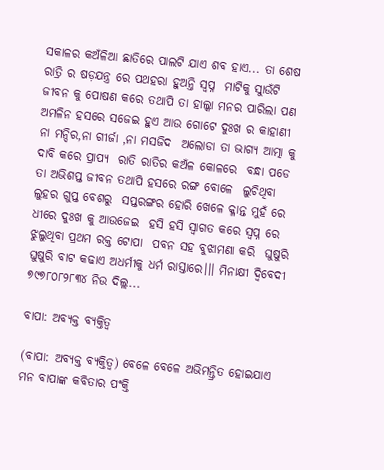ସକାଳର କଅଁଳିଆ ଛାତିରେ ପାଲଟି ଯାଏ ଶବ ହାଏ... ତା ଶେଷ ରାତ୍ରି ର ଷଡ଼ଯନ୍ତ୍ର ରେ ପଥହରା ହୁଅନ୍ତି ସ୍ବପ୍ନ  ମାଟିକୁ ସାୁଉଁଟି ଜୀବନ କୁ ପୋଷଣ କରେ ତଥାପି ତା ହାଲ୍କା ମନର ପାରିଲା ପଣ  ଅମଳିନ ହସରେ ସଜେଇ ହୁଏ ଆଉ ଗୋଟେ ଦୁଃଖ ର କାହାଣୀ  ନା ମନ୍ଦିର,ନା ଗୀର୍ଜା ,ନା ମସଜିଦ  ଅଲୋଡା ତା ଭାଗ୍ୟ ଆତ୍ମା କୁ ଦାବି କରେ ପ୍ରାପ୍ୟ  ରାତି ରାତିର କଅଁଳ କୋଳରେ  ବନ୍ଧା ପଡେ ତା ଅଭିଶପ୍ତ ଜୀବନ ତଥାପି ହସରେ ରଙ୍ଗ ବୋଳେ  ଲୁଚିଥିବା ଲୁହର ଗୁପ୍ତ ବେଶରୁ  ସପ୍ତରଙ୍ଗର ହୋରି ଖେଳେ କ୍ଳାନ୍ତ ମୁହଁ ରେ ଧୀରେ ଦୁଃଖ କୁ ଆଉଜେଇ  ହସି ହସି ସ୍ବାଗତ କରେ ସ୍ବପ୍ନ ରେ  ଝୁଲୁଥିବା ପ୍ରଥମ ରକ୍ତ ଟୋପା  ପବନ ସହ ବୁଝାମଣା କରି  ଘୁଷୁରି ଘୁଷୁରି ବାଟ କଢାଏ ଅଧର୍ମୀକୁ ଧର୍ମ ରାସ୍ତାରେ।।। ମିନାକ୍ଷୀ ଦ୍ବିବେଦୀ  ୭୯୭୮୦୮୨୮୩୪ ନିଉ ଦିଲ୍ଲ...

ବାପା: ଅବ୍ୟକ୍ତ ବ୍ୟକ୍ତିତ୍ଵ

(ବାପା: ଅବ୍ୟକ୍ତ ବ୍ୟକ୍ତିତ୍ଵ) ବେଳେ ବେଳେ ଅଭିମନ୍ତ୍ରିତ ହୋଇଯାଏ ମନ ବାପାଙ୍କ କବିତାର ପଂକ୍ତି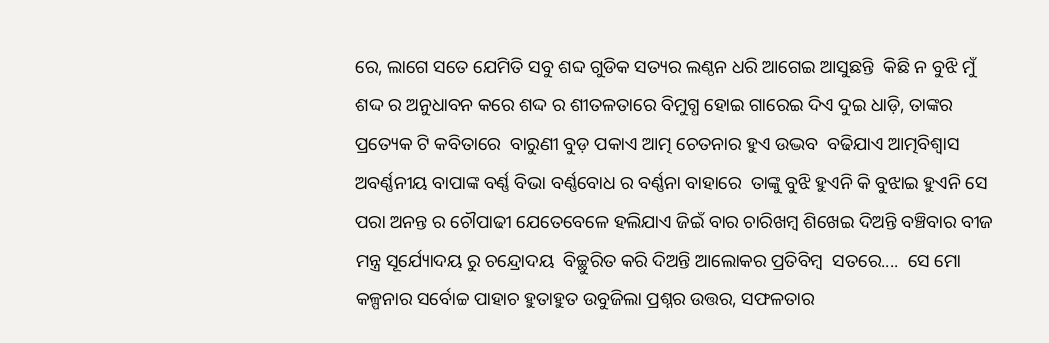ରେ, ଲାଗେ ସତେ ଯେମିତି ସବୁ ଶବ୍ଦ ଗୁଡିକ ସତ୍ୟର ଲଣ୍ଠନ ଧରି ଆଗେଇ ଆସୁଛନ୍ତି  କିଛି ନ ବୁଝି ମୁଁ ଶଦ୍ଦ ର ଅନୁଧାବନ କରେ ଶଦ୍ଦ ର ଶୀତଳତାରେ ବିମୁଗ୍ଧ ହୋଇ ଗାରେଇ ଦିଏ ଦୁଇ ଧାଡ଼ି, ତାଙ୍କର ପ୍ରତ୍ୟେକ ଟି କବିତାରେ  ବାରୁଣୀ ବୁଡ଼ ପକାଏ ଆତ୍ମ ଚେତନାର ହୁଏ ଉଦ୍ଭବ  ବଢିଯାଏ ଆତ୍ମବିଶ୍ବାସ  ଅବର୍ଣ୍ଣନୀୟ ବାପାଙ୍କ ବର୍ଣ୍ଣ ବିଭା ବର୍ଣ୍ଣବୋଧ ର ବର୍ଣ୍ଣନା ବାହାରେ  ତାଙ୍କୁ ବୁଝି ହୁଏନି କି ବୁଝାଇ ହୁଏନି ସେ ପରା ଅନନ୍ତ ର ଚୌପାଢୀ ଯେତେବେଳେ ହଲିଯାଏ ଜିଇଁ ବାର ଚାରିଖମ୍ବ ଶିଖେଇ ଦିଅନ୍ତି ବଞ୍ଚିବାର ବୀଜ ମନ୍ତ୍ର ସୂର୍ଯ୍ୟୋଦୟ ରୁ ଚନ୍ଦ୍ରୋଦୟ  ବିଚ୍ଛୁରିତ କରି ଦିଅନ୍ତି ଆଲୋକର ପ୍ରତିବିମ୍ବ  ସତରେ....  ସେ ମୋ କଳ୍ପନାର ସର୍ବୋଚ୍ଚ ପାହାଚ ହୁତାହୁତ ଉବୁଜିଲା ପ୍ରଶ୍ନର ଉତ୍ତର, ସଫଳତାର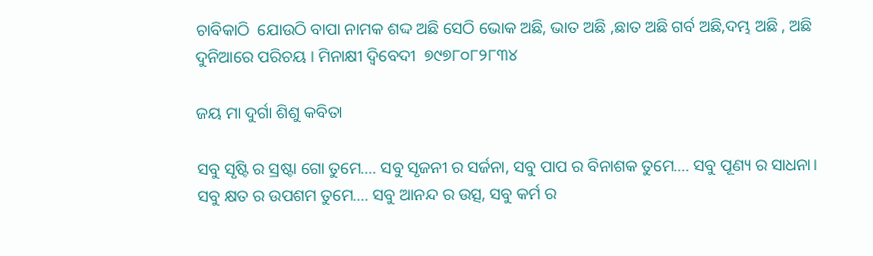ଚାବିକାଠି  ଯୋଉଠି ବାପା ନାମକ ଶଦ୍ଦ ଅଛି ସେଠି ଭୋକ ଅଛି, ଭାତ ଅଛି ,ଛାତ ଅଛି ଗର୍ବ ଅଛି,ଦମ୍ଭ ଅଛି , ଅଛି ଦୁନିଆରେ ପରିଚୟ । ମିନାକ୍ଷୀ ଦ୍ବିବେଦୀ  ୭୯୭୮୦୮୨୮୩୪

ଜୟ ମା ଦୁର୍ଗା ଶିଶୁ କବିତା

ସବୁ ସୃଷ୍ଟି ର ସ୍ରଷ୍ଟା ଗୋ ତୁମେ.... ସବୁ ସୃଜନୀ ର ସର୍ଜନା, ସବୁ ପାପ ର ବିନାଶକ ତୁମେ.... ସବୁ ପୂଣ୍ୟ ର ସାଧନା। ସବୁ କ୍ଷତ ର ଉପଶମ ତୁମେ.... ସବୁ ଆନନ୍ଦ ର ଉତ୍ସ, ସବୁ କର୍ମ ର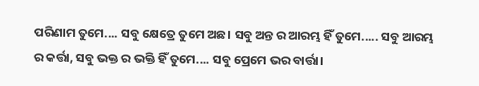ପରିଣାମ ତୁମେ.... ସବୁ କ୍ଷେତ୍ରେ ତୁମେ ଅଛ। ସବୁ ଅନ୍ତ ର ଆରମ୍ଭ ହିଁ ତୁମେ..... ସବୁ ଆରମ୍ଭ ର କର୍ତ୍ତା, ସବୁ ଭକ୍ତ ର ଭକ୍ତି ହିଁ ତୁମେ.... ସବୁ ପ୍ରେମେ ଭର ବାର୍ତ୍ତା।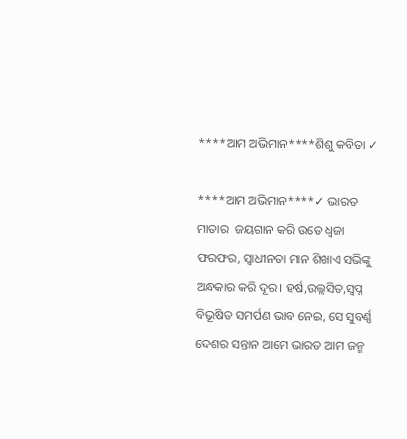****ଆମ ଅଭିମାନ****ଶିଶୁ କବିତା ✓

****ଆମ ଅଭିମାନ****✓ ଭାରତ ମାତାର  ଜୟଗାନ କରି ଉଡେ ଧ୍ବଜା ଫରଫର, ସ୍ବାଧୀନତା ମାନ ଶିଖାଏ ସଭିଙ୍କୁ ଅନ୍ଧକାର କରି ଦୂର। ହର୍ଷ,ଉଲ୍ଲସିତ,ସ୍ବପ୍ନ ବିଭୂଷିତ ସମର୍ପଣ ଭାବ ନେଇ, ସେ ସୁବର୍ଣ୍ଣ ଦେଶର ସନ୍ତାନ ଆମେ ଭାରତ ଆମ ଜନ୍ମ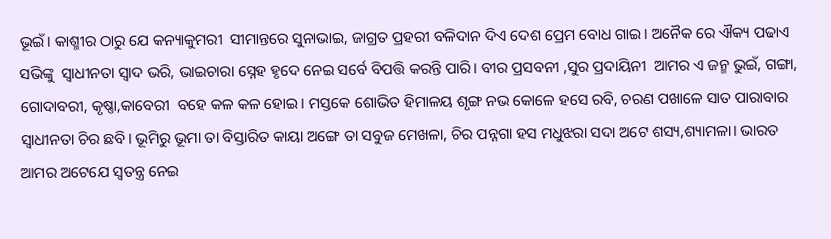ଭୂଇଁ। କାଶ୍ମୀର ଠାରୁ ଯେ କନ୍ୟାକୁମରୀ  ସୀମାନ୍ତରେ ସୁନାଭାଇ, ଜାଗ୍ରତ ପ୍ରହରୀ ବଳିଦାନ ଦିଏ ଦେଶ ପ୍ରେମ ବୋଧ ଗାଇ। ଅନୈକ ରେ ଐକ୍ୟ ପଢାଏ ସଭିଙ୍କୁ  ସ୍ବାଧୀନତା ସ୍ବାଦ ଭରି, ଭାଇଚାରା ସ୍ନେହ ହୃଦେ ନେଇ ସର୍ବେ ବିପତ୍ତି କରନ୍ତି ପାରି। ବୀର ପ୍ରସବନୀ ,ସୁର ପ୍ରଦାୟିନୀ  ଆମର ଏ ଜନ୍ମ ଭୁଇଁ, ଗଙ୍ଗା, ଗୋଦାବରୀ, କୃଷ୍ଣା,କାବେରୀ  ବହେ କଳ କଳ ହୋଇ। ମସ୍ତକେ ଶୋଭିତ ହିମାଳୟ ଶୃଙ୍ଗ ନଭ କୋଳେ ହସେ ରବି, ଚରଣ ପଖାଳେ ସାତ ପାରାବାର ସ୍ବାଧୀନତା ଚିର ଛବି। ଭୂମିରୁ ଭୂମା ତା ବିସ୍ତାରିତ କାୟା ଅଙ୍ଗେ ତା ସବୁଜ ମେଖଳା, ଚିର ପନ୍ନଗା ହସ ମଧୁଝରା ସଦା ଅଟେ ଶସ୍ୟ,ଶ୍ୟାମଳା। ଭାରତ ଆମର ଅଟେଯେ ସ୍ବତନ୍ତ୍ର ନେଇ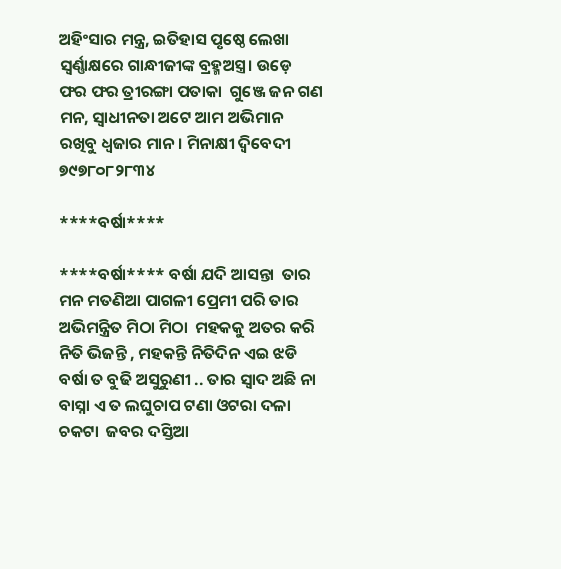ଅହିଂସାର ମନ୍ତ୍ର, ଇତିହାସ ପୃଷ୍ଠେ ଲେଖା ସ୍ବର୍ଣ୍ଣାକ୍ଷରେ ଗାନ୍ଧୀଜୀଙ୍କ ବ୍ରହ୍ମଅସ୍ତ୍ର। ଉଡ଼େ ଫର ଫର ତ୍ରୀରଙ୍ଗା ପତାକା  ଗୁଞ୍ଜେ ଜନ ଗଣ ମନ, ସ୍ବାଧୀନତା ଅଟେ ଆମ ଅଭିମାନ ରଖିବୁ ଧ୍ବଜାର ମାନ। ମିନାକ୍ଷୀ ଦ୍ବିବେଦୀ  ୭୯୭୮୦୮୨୮୩୪

****ବର୍ଷା****

****ବର୍ଷା**** ବର୍ଷା ଯଦି ଆସନ୍ତା  ତାର ମନ ମତଣିଆ ପାଗଳୀ ପ୍ରେମୀ ପରି ତାର ଅଭିମନ୍ତ୍ରିତ ମିଠା ମିଠା  ମହକକୁ ଅତର କରି ନିତି ଭିଜନ୍ତି , ମହକନ୍ତି ନିତିଦିନ ଏଇ ଝଡି ବର୍ଷା ତ ବୁଢି ଅସୁରୁଣୀ .. ତାର ସ୍ବାଦ ଅଛି ନା ବାସ୍ନା ଏ ତ ଲଘୁଚାପ ଟଣା ଓଟରା ଦଳା ଚକଟା  ଜବର ଦସ୍ତିଆ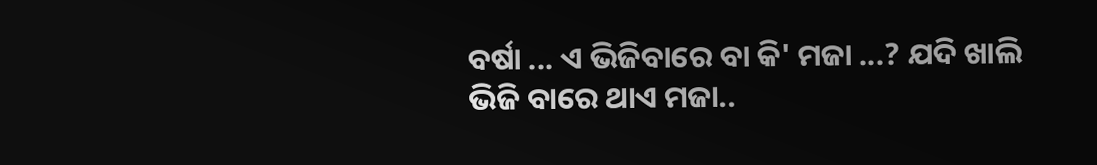ବର୍ଷା ... ଏ ଭିଜିବାରେ ବା କି' ମଜା ...? ଯଦି ଖାଲି ଭିଜି ବାରେ ଥାଏ ମଜା..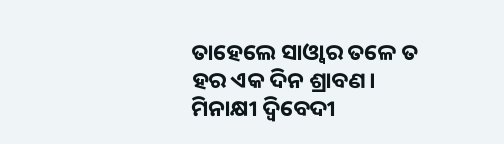ତାହେଲେ ସାଓ୍ବାର ତଳେ ତ ହର ଏକ ଦିନ ଶ୍ରାବଣ। ମିନାକ୍ଷୀ ଦ୍ବିବେଦୀ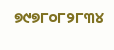୭୯୭୮୦୮୨୮୩୪